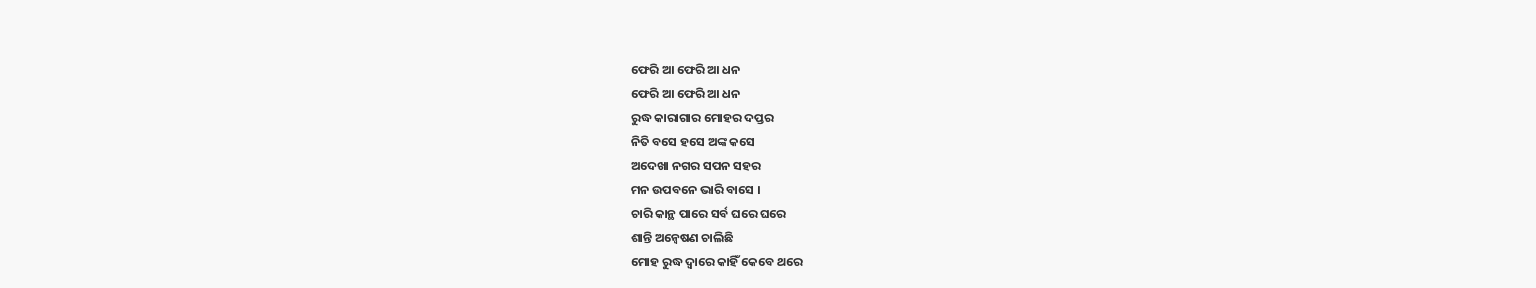ଫେରି ଆ ଫେରି ଆ ଧନ
ଫେରି ଆ ଫେରି ଆ ଧନ
ରୁଦ୍ଧ କାରାଗାର ମୋହର ଦପ୍ତର
ନିତି ବସେ ହସେ ଅଙ୍କ କସେ
ଅଦେଖା ନଗର ସପନ ସହର
ମନ ଉପବନେ ଭାରି ବାସେ ।
ଚାରି କାନ୍ଥ ପାରେ ସର୍ବ ଘରେ ଘରେ
ଶାନ୍ତି ଅନ୍ୱେଷଣ ଚାଲିଛି
ମୋହ ରୁଦ୍ଧ ଦ୍ୱାରେ କାହିଁ କେବେ ଥରେ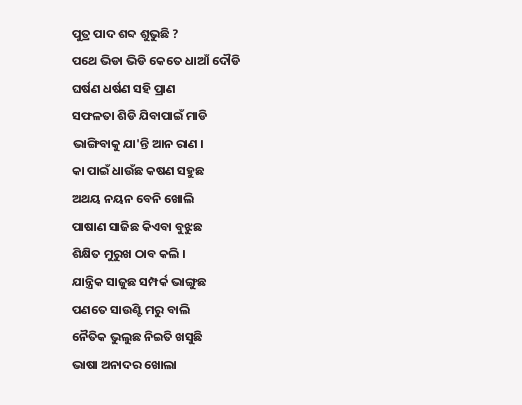ପୁତ୍ର ପାଦ ଶବ୍ଦ ଶୁଭୁଛି ?
ପଥେ ଭିଡା ଭିଡି କେତେ ଧାଆଁ ଦୌଡି
ଘର୍ଷଣ ଧର୍ଷଣ ସହି ପ୍ରାଣ
ସଫଳତା ଶିଡି ଯିବାପାଇଁ ମାଡି
ଭାଙ୍ଗିବାକୁ ଯା'ନ୍ତି ଆନ ରାଣ ।
କା ପାଇଁ ଧାଉଁଛ କଷଣ ସହୁଛ
ଅଥୟ ନୟନ ବେନି ଖୋଲି
ପାଷାଣ ସାଜିଛ କିଏବା ବୁଝୁଛ
ଶିକ୍ଷିତ ମୁରୁଖ ଠାବ କଲି ।
ଯାନ୍ତ୍ରିକ ସାଜୁଛ ସମ୍ପର୍କ ଭାଙ୍ଗୁଛ
ପଣତେ ସାଉଣ୍ଟି ମରୁ ବାଲି
ନୈତିକ ଭୁଲୁଛ ନିଇତି ଖସୁଛି
ଭାଷା ଅନାଦର ଖୋଲା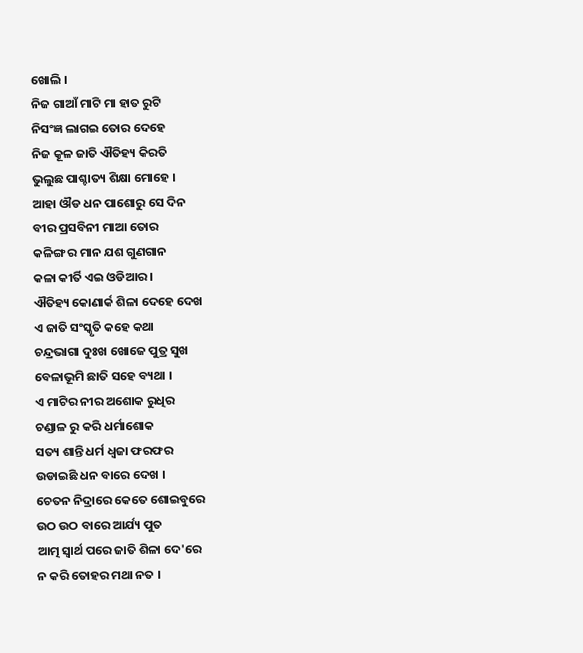ଖୋଲି ।
ନିଜ ଗାଆଁ ମାଟି ମା ହାତ ରୁଟି
ନିସଂଜ୍ଞ ଲାଗଇ ତୋର ଦେହେ
ନିଜ କୂଳ ଜାତି ଐତିହ୍ୟ କିରତି
ଭୁଲୁଛ ପାଶ୍ଚାତ୍ୟ ଶିକ୍ଷା ମୋହେ ।
ଆହା ଔଡ ଧନ ପାଶୋରୁ ସେ ଦିନ
ବୀର ପ୍ରସବିନୀ ମାଆ ତୋର
କଳିଙ୍ଗ ର ମାନ ଯଶ ଗୁଣଗାନ
କଳା କୀର୍ତି ଏଇ ଓଡିଆର ।
ଐତିହ୍ୟ କୋଣାର୍କ ଶିଳା ଦେହେ ଦେଖ
ଏ ଜାତି ସଂସ୍କୃତି କହେ କଥା
ଚନ୍ଦ୍ରଭାଗା ଦୁଃଖ ଖୋଜେ ପୁତ୍ର ସୁଖ
ବେଳାଭୂମି ଛାତି ସହେ ବ୍ୟଥା ।
ଏ ମାଟିର ନୀର ଅଶୋକ ରୁଧିର
ଚଣ୍ଡାଳ ରୁ କରି ଧର୍ମାଶୋକ
ସତ୍ୟ ଶାନ୍ତି ଧର୍ମ ଧ୍ୱଜା ଫରଫର
ଉଡାଇଛି ଧନ ବାରେ ଦେଖ ।
ଚେତନ ନିଦ୍ରାରେ କେତେ ଶୋଇବୁରେ
ଉଠ ଉଠ ବାରେ ଆର୍ଯ୍ୟ ପୁତ
ଆତ୍ମ ସ୍ୱାର୍ଥ ପରେ ଜାତି ଶିଳା ଦେ'ରେ
ନ କରି ତୋହର ମଥା ନତ ।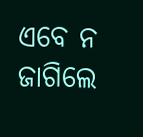ଏବେ ନ ଜାଗିଲେ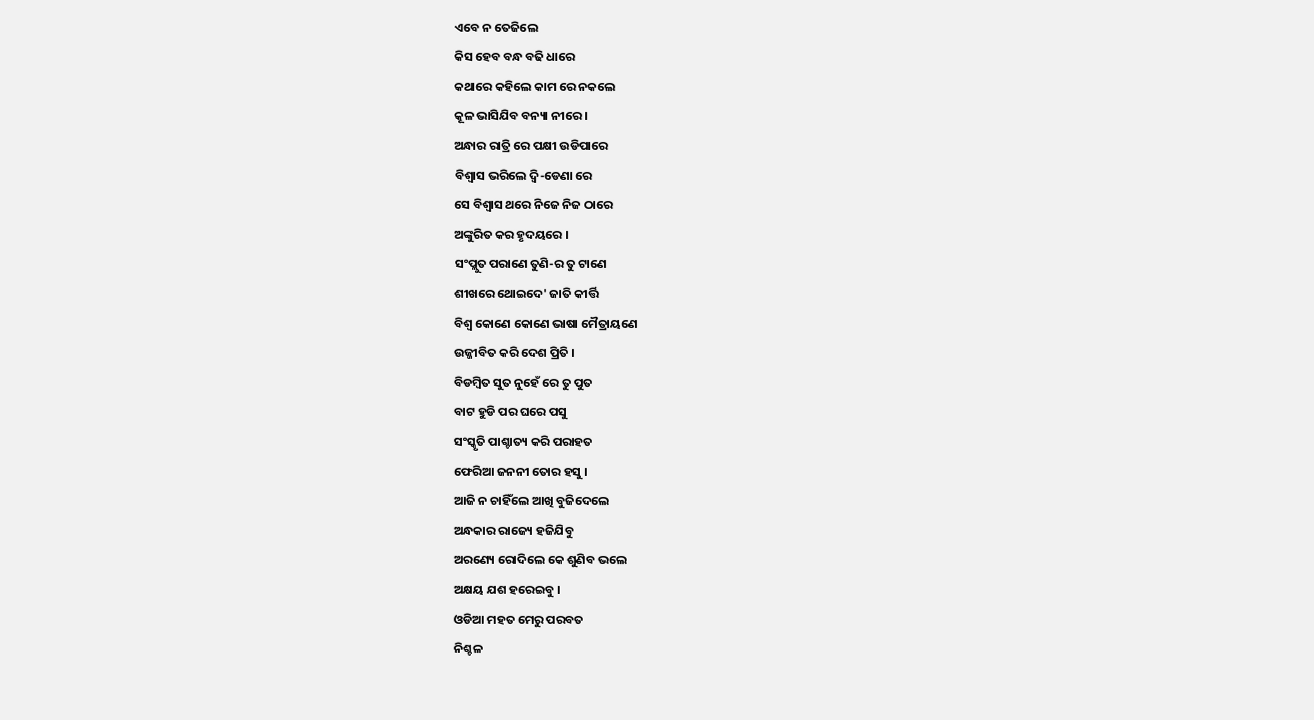ଏବେ ନ ତେଜିଲେ
କିସ ହେବ ବନ୍ଧ ବଢି ଧାରେ
କଥାରେ କହିଲେ କାମ ରେ ନକଲେ
କୂଳ ଭାସିଯିବ ବନ୍ୟା ନୀରେ ।
ଅନ୍ଧାର ରାତ୍ରି ରେ ପକ୍ଷୀ ଉଡିପାରେ
ବିଶ୍ୱାସ ଭରିଲେ ଦ୍ୱି-ଡେଣା ରେ
ସେ ବିଶ୍ବାସ ଥରେ ନିଜେ ନିଜ ଠାରେ
ଅଙ୍କୁରିତ କର ହୃଦୟରେ ।
ସଂପ୍ଲୁତ ପରାଣେ ତୁଣି-ର ତୁ ଟାଣେ
ଶୀଖରେ ଥୋଇଦେ' ଜାତି କୀର୍ତ୍ତି
ବିଶ୍ୱ କୋଣେ କୋଣେ ଭାଷା ମୈତ୍ରାୟଣେ
ଉଜ୍ଜୀବିତ କରି ଦେଶ ପ୍ରିତି ।
ବିଡମ୍ବିତ ସୁତ ନୁହେଁ ରେ ତୁ ପୁତ
ବାଟ ହୁଡି ପର ଘରେ ପସୁ
ସଂସ୍କୃତି ପାଶ୍ଚାତ୍ୟ କରି ପରାହତ
ଫେରିଆ ଜନନୀ ତୋର ହସୁ ।
ଆଜି ନ ଚାହିଁଲେ ଆଖି ବୁଜିଦେଲେ
ଅନ୍ଧକାର ରାଜ୍ୟେ ହଜିଯିବୁ
ଅରଣ୍ୟେ ରୋଦିଲେ କେ ଶୁଣିବ ଭଲେ
ଅକ୍ଷୟ ଯଶ ହରେଇବୁ ।
ଓଡିଆ ମହତ ମେରୁ ପରବତ
ନିଶ୍ଚଳ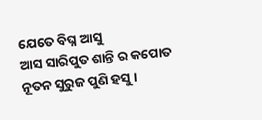ଯେତେ ବିଘ୍ନ ଆସୁ
ଆସ ସାରିପୁତ ଶାନ୍ତି ର କପୋତ
ନୂତନ ସୁରୁଜ ପୁଣି ହସୁ ।